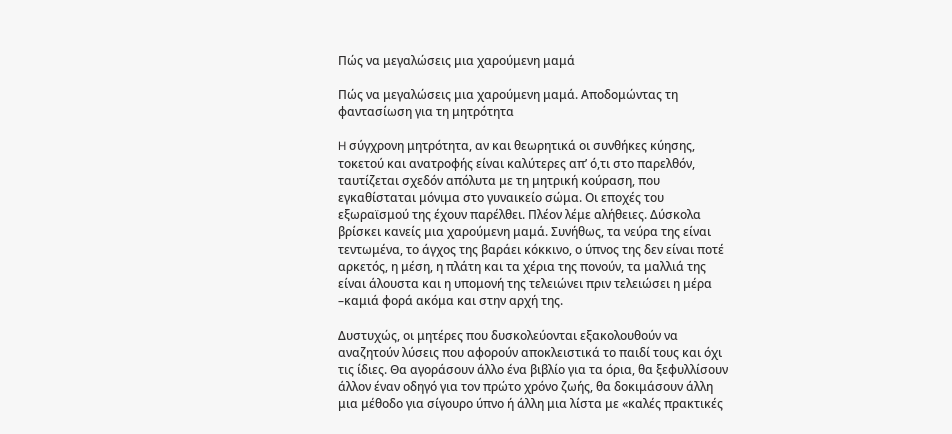Πώς να μεγαλώσεις μια χαρούμενη μαμά

Πώς να μεγαλώσεις μια χαρούμενη μαμά. Αποδομώντας τη φαντασίωση για τη μητρότητα

H σύγχρονη μητρότητα, αν και θεωρητικά οι συνθήκες κύησης, τοκετού και ανατροφής είναι καλύτερες απ’ ό,τι στο παρελθόν, ταυτίζεται σχεδόν απόλυτα με τη μητρική κούραση, που εγκαθίσταται μόνιμα στο γυναικείο σώμα. Οι εποχές του εξωραϊσμού της έχουν παρέλθει. Πλέον λέμε αλήθειες. Δύσκολα βρίσκει κανείς μια χαρούμενη μαμά. Συνήθως, τα νεύρα της είναι τεντωμένα, το άγχος της βαράει κόκκινο, ο ύπνος της δεν είναι ποτέ αρκετός, η μέση, η πλάτη και τα χέρια της πονούν, τα μαλλιά της είναι άλουστα και η υπομονή της τελειώνει πριν τελειώσει η μέρα –καμιά φορά ακόμα και στην αρχή της.

Δυστυχώς, οι μητέρες που δυσκολεύονται εξακολουθούν να αναζητούν λύσεις που αφορούν αποκλειστικά το παιδί τους και όχι τις ίδιες. Θα αγοράσουν άλλο ένα βιβλίο για τα όρια, θα ξεφυλλίσουν άλλον έναν οδηγό για τον πρώτο χρόνο ζωής, θα δοκιμάσουν άλλη μια μέθοδο για σίγουρο ύπνο ή άλλη μια λίστα με «καλές πρακτικές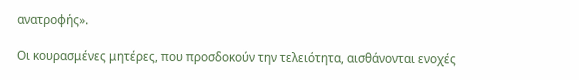ανατροφής».

Οι κουρασμένες μητέρες, που προσδοκούν την τελειότητα, αισθάνονται ενοχές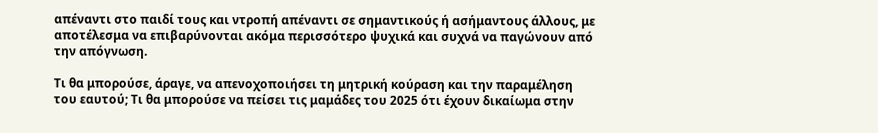απέναντι στο παιδί τους και ντροπή απέναντι σε σημαντικούς ή ασήμαντους άλλους, με αποτέλεσμα να επιβαρύνονται ακόμα περισσότερο ψυχικά και συχνά να παγώνουν από την απόγνωση.

Τι θα μπορούσε, άραγε, να απενοχοποιήσει τη μητρική κούραση και την παραμέληση του εαυτού; Τι θα μπορούσε να πείσει τις μαμάδες του 2025 ότι έχουν δικαίωμα στην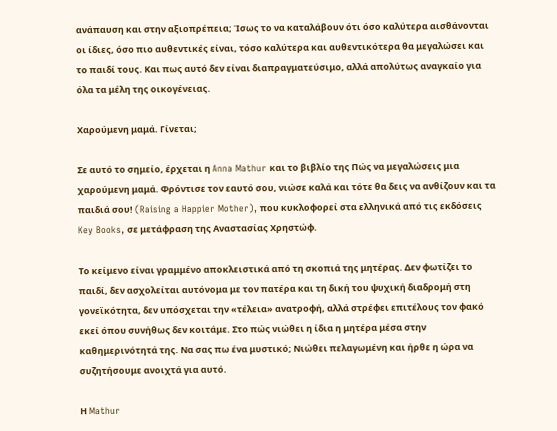ανάπαυση και στην αξιοπρέπεια; Ίσως το να καταλάβουν ότι όσο καλύτερα αισθάνονται οι ίδιες, όσο πιο αυθεντικές είναι, τόσο καλύτερα και αυθεντικότερα θα μεγαλώσει και το παιδί τους. Και πως αυτό δεν είναι διαπραγματεύσιμο, αλλά απολύτως αναγκαίο για όλα τα μέλη της οικογένειας.

Χαρούμενη μαμά. Γίνεται;

Σε αυτό το σημείο, έρχεται η Anna Mathur και το βιβλίο της Πώς να μεγαλώσεις μια χαρούμενη μαμά. Φρόντισε τον εαυτό σου, νιώσε καλά και τότε θα δεις να ανθίζουν και τα παιδιά σου! (Raising a Happier Mother), που κυκλοφορεί στα ελληνικά από τις εκδόσεις Key Books, σε μετάφραση της Αναστασίας Χρηστώφ.

Το κείμενο είναι γραμμένο αποκλειστικά από τη σκοπιά της μητέρας. Δεν φωτίζει το παιδί, δεν ασχολείται αυτόνομα με τον πατέρα και τη δική του ψυχική διαδρομή στη γονεϊκότητα, δεν υπόσχεται την «τέλεια» ανατροφή, αλλά στρέφει επιτέλους τον φακό εκεί όπου συνήθως δεν κοιτάμε. Στο πώς νιώθει η ίδια η μητέρα μέσα στην καθημερινότητά της. Να σας πω ένα μυστικό; Νιώθει πελαγωμένη και ήρθε η ώρα να συζητήσουμε ανοιχτά για αυτό.

Η Mathur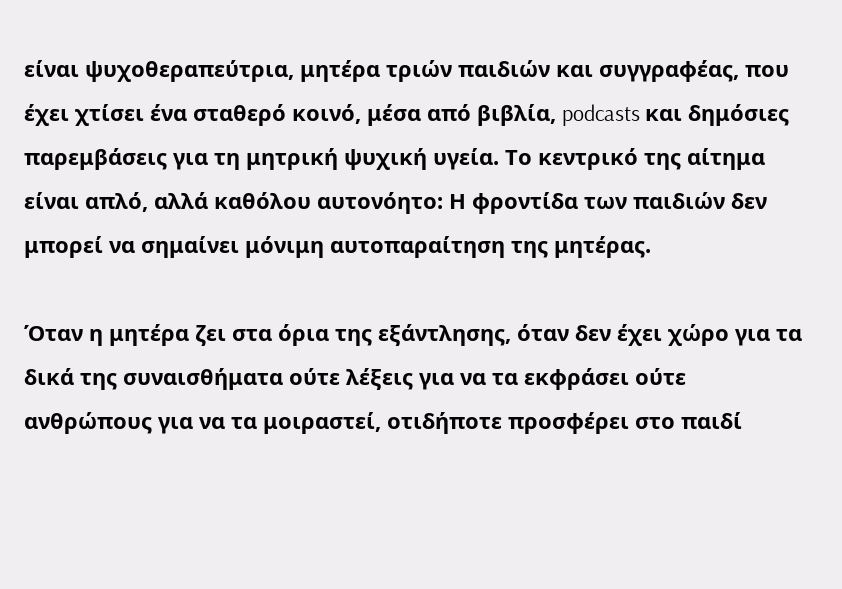είναι ψυχοθεραπεύτρια, μητέρα τριών παιδιών και συγγραφέας, που έχει χτίσει ένα σταθερό κοινό, μέσα από βιβλία, podcasts και δημόσιες παρεμβάσεις για τη μητρική ψυχική υγεία. Το κεντρικό της αίτημα είναι απλό, αλλά καθόλου αυτονόητο: Η φροντίδα των παιδιών δεν μπορεί να σημαίνει μόνιμη αυτοπαραίτηση της μητέρας.

Όταν η μητέρα ζει στα όρια της εξάντλησης, όταν δεν έχει χώρο για τα δικά της συναισθήματα ούτε λέξεις για να τα εκφράσει ούτε ανθρώπους για να τα μοιραστεί, οτιδήποτε προσφέρει στο παιδί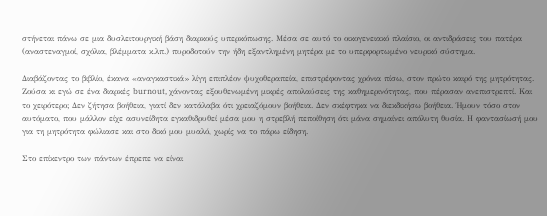στήνεται πάνω σε μια δυσλειτουργική βάση διαρκούς υπερκόπωσης. Μέσα σε αυτό το οικογενειακό πλαίσιο, οι αντιδράσεις του πατέρα (αναστεναγμοί, σχόλια, βλέμματα κ.λπ.) πυροδοτούν την ήδη εξαντλημένη μητέρα με το υπερφορτωμένο νευρικό σύστημα.

Διαβάζοντας το βιβλίο, έκανα «αναγκαστικά» λίγη επιπλέον ψυχοθεραπεία, επιστρέφοντας χρόνια πίσω, στον πρώτο καιρό της μητρότητας. Ζούσα κι εγώ σε ένα διαρκές burnout, χάνοντας εξουθενωμένη μικρές απολαύσεις της καθημερινότητας, που πέρασαν ανεπιστρεπτί. Και το χειρότερο; Δεν ζήτησα βοήθεια, γιατί δεν κατάλαβα ότι χρειαζόμουν βοήθεια. Δεν σκέφτηκα να διεκδικήσω βοήθεια. Ήμουν τόσο στον αυτόματο, που μάλλον είχε ασυνείδητα εγκαθιδρυθεί μέσα μου η στρεβλή πεποίθηση ότι μάνα σημαίνει απόλυτη θυσία. Η φαντασίωσή μου για τη μητρότητα φώλιασε και στο δικό μου μυαλό, χωρίς να το πάρω είδηση.

Στο επίκεντρο των πάντων έπρεπε να είναι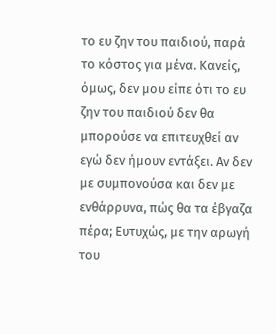το ευ ζην του παιδιού, παρά το κόστος για μένα. Κανείς, όμως, δεν μου είπε ότι το ευ ζην του παιδιού δεν θα μπορούσε να επιτευχθεί αν εγώ δεν ήμουν εντάξει. Αν δεν με συμπονούσα και δεν με ενθάρρυνα, πώς θα τα έβγαζα πέρα; Ευτυχώς, με την αρωγή του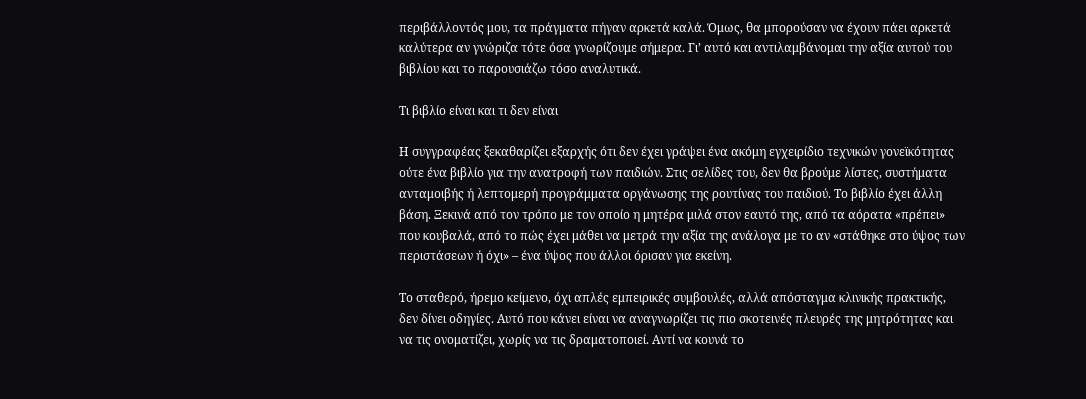περιβάλλοντός μου, τα πράγματα πήγαν αρκετά καλά. Όμως, θα μπορούσαν να έχουν πάει αρκετά καλύτερα αν γνώριζα τότε όσα γνωρίζουμε σήμερα. Γι’ αυτό και αντιλαμβάνομαι την αξία αυτού του βιβλίου και το παρουσιάζω τόσο αναλυτικά.

Τι βιβλίο είναι και τι δεν είναι

Η συγγραφέας ξεκαθαρίζει εξαρχής ότι δεν έχει γράψει ένα ακόμη εγχειρίδιο τεχνικών γονεϊκότητας ούτε ένα βιβλίο για την ανατροφή των παιδιών. Στις σελίδες του, δεν θα βρούμε λίστες, συστήματα ανταμοιβής ή λεπτομερή προγράμματα οργάνωσης της ρουτίνας του παιδιού. Το βιβλίο έχει άλλη βάση. Ξεκινά από τον τρόπο με τον οποίο η μητέρα μιλά στον εαυτό της, από τα αόρατα «πρέπει» που κουβαλά, από το πώς έχει μάθει να μετρά την αξία της ανάλογα με το αν «στάθηκε στο ύψος των περιστάσεων ή όχι» – ένα ύψος που άλλοι όρισαν για εκείνη.

Το σταθερό, ήρεμο κείμενο, όχι απλές εμπειρικές συμβουλές, αλλά απόσταγμα κλινικής πρακτικής, δεν δίνει οδηγίες. Αυτό που κάνει είναι να αναγνωρίζει τις πιο σκοτεινές πλευρές της μητρότητας και να τις ονοματίζει, χωρίς να τις δραματοποιεί. Αντί να κουνά το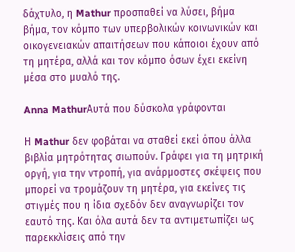δάχτυλο, η Mathur προσπαθεί να λύσει, βήμα βήμα, τον κόμπο των υπερβολικών κοινωνικών και οικογενειακών απαιτήσεων που κάποιοι έχουν από τη μητέρα, αλλά και τον κόμπο όσων έχει εκείνη μέσα στο μυαλό της.

Anna MathurΑυτά που δύσκολα γράφονται

Η Mathur δεν φοβάται να σταθεί εκεί όπου άλλα βιβλία μητρότητας σιωπούν. Γράφει για τη μητρική οργή, για την ντροπή, για ανάρμοστες σκέψεις που μπορεί να τρομάζουν τη μητέρα, για εκείνες τις στιγμές που η ίδια σχεδόν δεν αναγνωρίζει τον εαυτό της. Και όλα αυτά δεν τα αντιμετωπίζει ως παρεκκλίσεις από την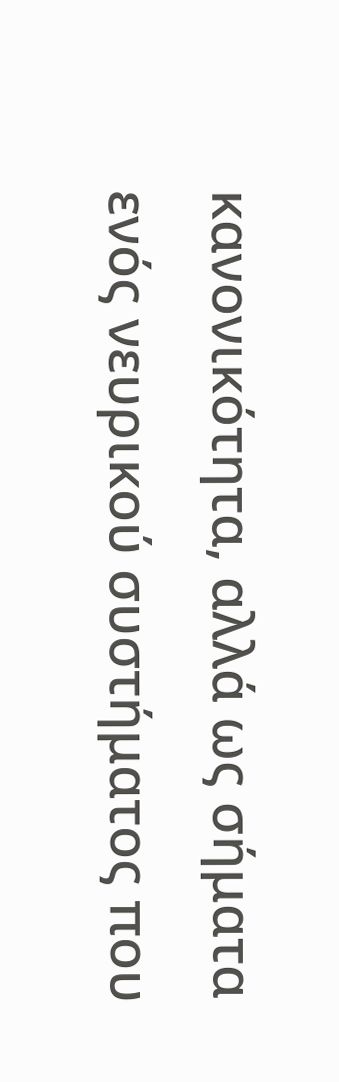κανονικότητα, αλλά ως σήματα ενός νευρικού συστήματος που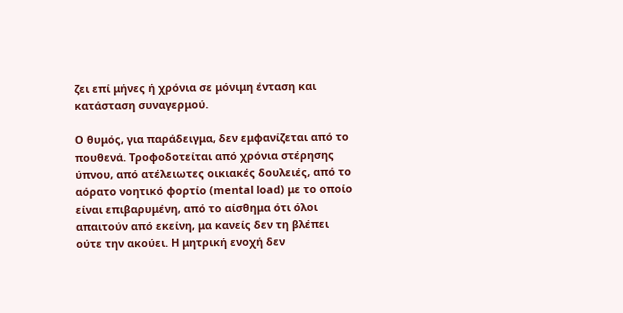ζει επί μήνες ή χρόνια σε μόνιμη ένταση και κατάσταση συναγερμού.

Ο θυμός, για παράδειγμα, δεν εμφανίζεται από το πουθενά. Τροφοδοτείται από χρόνια στέρησης ύπνου, από ατέλειωτες οικιακές δουλειές, από το αόρατο νοητικό φορτίο (mental load) με το οποίο είναι επιβαρυμένη, από το αίσθημα ότι όλοι απαιτούν από εκείνη, μα κανείς δεν τη βλέπει ούτε την ακούει. Η μητρική ενοχή δεν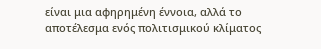είναι μια αφηρημένη έννοια, αλλά το αποτέλεσμα ενός πολιτισμικού κλίματος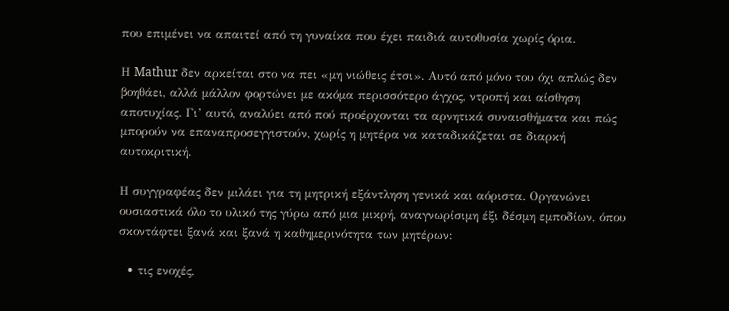που επιμένει να απαιτεί από τη γυναίκα που έχει παιδιά αυτοθυσία χωρίς όρια.

Η Mathur δεν αρκείται στο να πει «μη νιώθεις έτσι». Αυτό από μόνο του όχι απλώς δεν βοηθάει, αλλά μάλλον φορτώνει με ακόμα περισσότερο άγχος, ντροπή και αίσθηση αποτυχίας. Γι’ αυτό, αναλύει από πού προέρχονται τα αρνητικά συναισθήματα και πώς μπορούν να επαναπροσεγγιστούν, χωρίς η μητέρα να καταδικάζεται σε διαρκή αυτοκριτική.

Η συγγραφέας δεν μιλάει για τη μητρική εξάντληση γενικά και αόριστα. Οργανώνει ουσιαστικά όλο το υλικό της γύρω από μια μικρή, αναγνωρίσιμη έξι δέσμη εμποδίων, όπου σκοντάφτει ξανά και ξανά η καθημερινότητα των μητέρων:

  • τις ενοχές,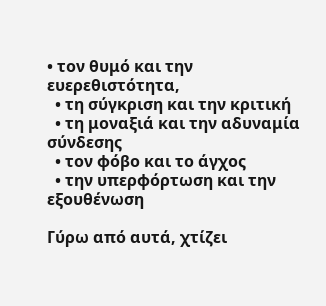• τον θυμό και την ευερεθιστότητα,
  • τη σύγκριση και την κριτική
  • τη μοναξιά και την αδυναμία σύνδεσης
  • τον φόβο και το άγχος
  • την υπερφόρτωση και την εξουθένωση

Γύρω από αυτά, χτίζει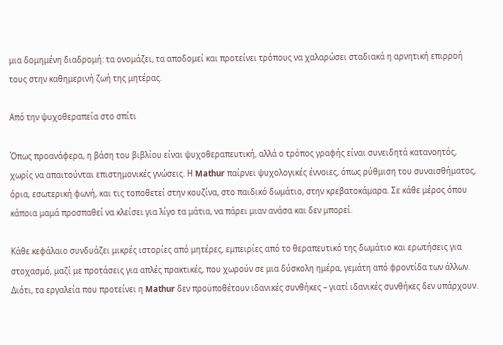μια δομημένη διαδρομή: τα ονομάζει, τα αποδομεί και προτείνει τρόπους να χαλαρώσει σταδιακά η αρνητική επιρροή τους στην καθημερινή ζωή της μητέρας.

Από την ψυχοθεραπεία στο σπίτι

Όπως προανάφερα, η βάση του βιβλίου είναι ψυχοθεραπευτική, αλλά ο τρόπος γραφής είναι συνειδητά κατανοητός, χωρίς να απαιτούνται επιστημονικές γνώσεις. Η Mathur παίρνει ψυχολογικές έννοιες, όπως ρύθμιση του συναισθήματος, όρια, εσωτερική φωνή, και τις τοποθετεί στην κουζίνα, στο παιδικό δωμάτιο, στην κρεβατοκάμαρα. Σε κάθε μέρος όπου κάποια μαμά προσπαθεί να κλείσει για λίγο τα μάτια, να πάρει μιαν ανάσα και δεν μπορεί.

Κάθε κεφάλαιο συνδυάζει μικρές ιστορίες από μητέρες, εμπειρίες από το θεραπευτικό της δωμάτιο και ερωτήσεις για στοχασμό, μαζί με προτάσεις για απλές πρακτικές, που χωρούν σε μια δύσκολη ημέρα, γεμάτη από φροντίδα των άλλων. Διότι, τα εργαλεία που προτείνει η Mathur δεν προϋποθέτουν ιδανικές συνθήκες – γιατί ιδανικές συνθήκες δεν υπάρχουν.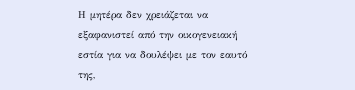Η μητέρα δεν χρειάζεται να εξαφανιστεί από την οικογενειακή εστία για να δουλέψει με τον εαυτό της,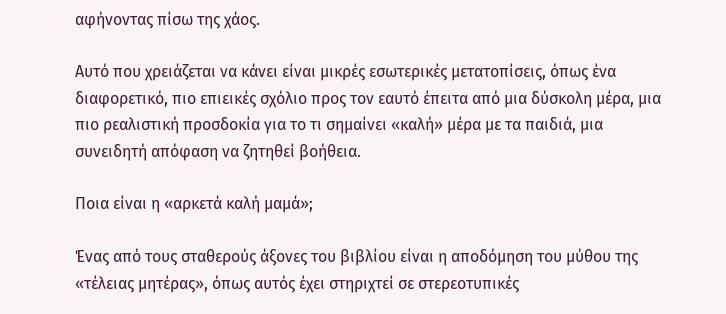αφήνοντας πίσω της χάος.

Αυτό που χρειάζεται να κάνει είναι μικρές εσωτερικές μετατοπίσεις, όπως ένα διαφορετικό, πιο επιεικές σχόλιο προς τον εαυτό έπειτα από μια δύσκολη μέρα, μια πιο ρεαλιστική προσδοκία για το τι σημαίνει «καλή» μέρα με τα παιδιά, μια συνειδητή απόφαση να ζητηθεί βοήθεια.

Ποια είναι η «αρκετά καλή μαμά»;

Ένας από τους σταθερούς άξονες του βιβλίου είναι η αποδόμηση του μύθου της «τέλειας μητέρας», όπως αυτός έχει στηριχτεί σε στερεοτυπικές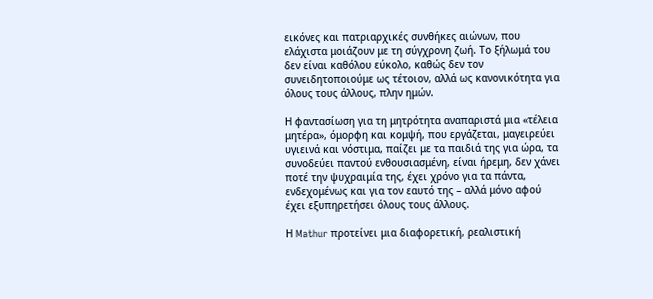εικόνες και πατριαρχικές συνθήκες αιώνων, που ελάχιστα μοιάζουν με τη σύγχρονη ζωή. Το ξήλωμά του δεν είναι καθόλου εύκολο, καθώς δεν τον συνειδητοποιούμε ως τέτοιον, αλλά ως κανονικότητα για όλους τους άλλους, πλην ημών.

Η φαντασίωση για τη μητρότητα αναπαριστά μια «τέλεια μητέρα», όμορφη και κομψή, που εργάζεται, μαγειρεύει υγιεινά και νόστιμα, παίζει με τα παιδιά της για ώρα, τα συνοδεύει παντού ενθουσιασμένη, είναι ήρεμη, δεν χάνει ποτέ την ψυχραιμία της, έχει χρόνο για τα πάντα, ενδεχομένως και για τον εαυτό της – αλλά μόνο αφού έχει εξυπηρετήσει όλους τους άλλους.

Η Mathur προτείνει μια διαφορετική, ρεαλιστική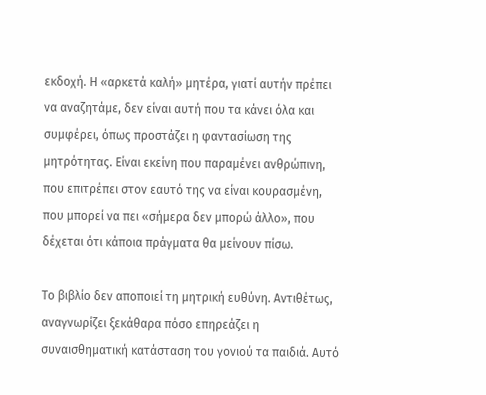εκδοχή. Η «αρκετά καλή» μητέρα, γιατί αυτήν πρέπει να αναζητάμε, δεν είναι αυτή που τα κάνει όλα και συμφέρει, όπως προστάζει η φαντασίωση της μητρότητας. Είναι εκείνη που παραμένει ανθρώπινη, που επιτρέπει στον εαυτό της να είναι κουρασμένη, που μπορεί να πει «σήμερα δεν μπορώ άλλο», που δέχεται ότι κάποια πράγματα θα μείνουν πίσω.

Το βιβλίο δεν αποποιεί τη μητρική ευθύνη. Αντιθέτως, αναγνωρίζει ξεκάθαρα πόσο επηρεάζει η συναισθηματική κατάσταση του γονιού τα παιδιά. Αυτό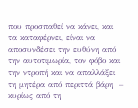που προσπαθεί να κάνει, και τα καταφέρνει, είναι να αποσυνδέσει την ευθύνη από την αυτοτιμωρία, τον φόβο και την ντροπή και να απαλλάξει τη μητέρα από περιττά βάρη  – κυρίως από τη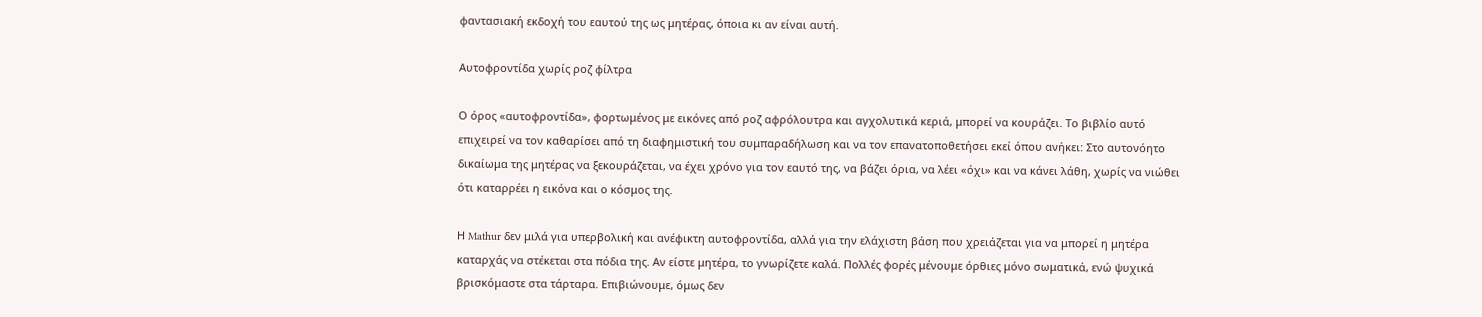φαντασιακή εκδοχή του εαυτού της ως μητέρας, όποια κι αν είναι αυτή.

Αυτοφροντίδα χωρίς ροζ φίλτρα

Ο όρος «αυτοφροντίδα», φορτωμένος με εικόνες από ροζ αφρόλουτρα και αγχολυτικά κεριά, μπορεί να κουράζει. Το βιβλίο αυτό επιχειρεί να τον καθαρίσει από τη διαφημιστική του συμπαραδήλωση και να τον επανατοποθετήσει εκεί όπου ανήκει: Στο αυτονόητο δικαίωμα της μητέρας να ξεκουράζεται, να έχει χρόνο για τον εαυτό της, να βάζει όρια, να λέει «όχι» και να κάνει λάθη, χωρίς να νιώθει ότι καταρρέει η εικόνα και ο κόσμος της.

Η Mathur δεν μιλά για υπερβολική και ανέφικτη αυτοφροντίδα, αλλά για την ελάχιστη βάση που χρειάζεται για να μπορεί η μητέρα καταρχάς να στέκεται στα πόδια της. Αν είστε μητέρα, το γνωρίζετε καλά. Πολλές φορές μένουμε όρθιες μόνο σωματικά, ενώ ψυχικά βρισκόμαστε στα τάρταρα. Επιβιώνουμε, όμως δεν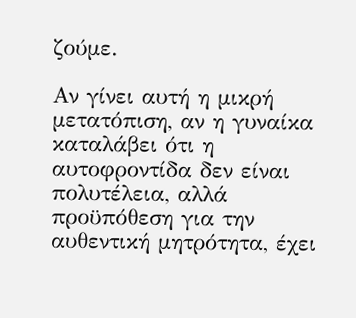ζούμε.

Αν γίνει αυτή η μικρή μετατόπιση, αν η γυναίκα καταλάβει ότι η αυτοφροντίδα δεν είναι πολυτέλεια, αλλά προϋπόθεση για την αυθεντική μητρότητα, έχει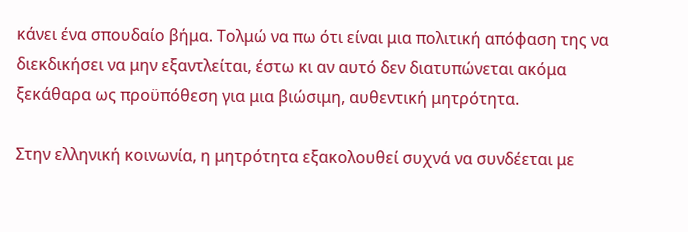κάνει ένα σπουδαίο βήμα. Τολμώ να πω ότι είναι μια πολιτική απόφαση της να διεκδικήσει να μην εξαντλείται, έστω κι αν αυτό δεν διατυπώνεται ακόμα ξεκάθαρα ως προϋπόθεση για μια βιώσιμη, αυθεντική μητρότητα.

Στην ελληνική κοινωνία, η μητρότητα εξακολουθεί συχνά να συνδέεται με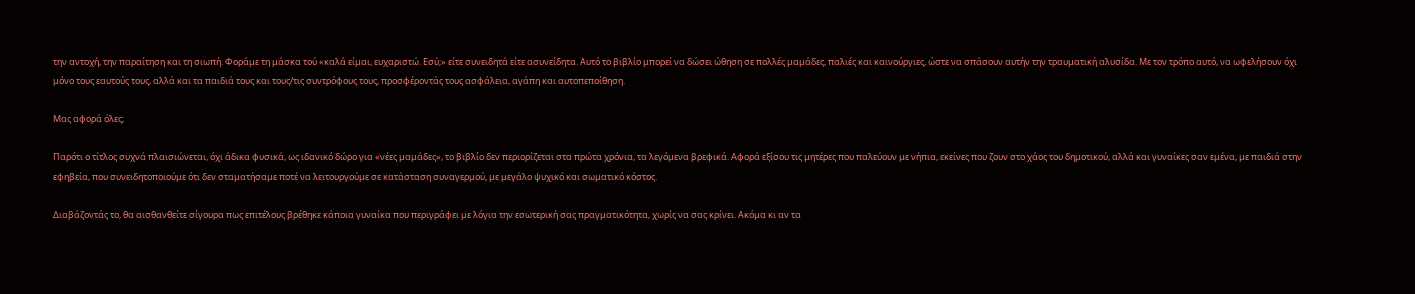την αντοχή, την παραίτηση και τη σιωπή. Φοράμε τη μάσκα τού «καλά είμαι, ευχαριστώ. Εσύ;» είτε συνειδητά είτε ασυνείδητα. Αυτό το βιβλίο μπορεί να δώσει ώθηση σε πολλές μαμάδες, παλιές και καινούργιες, ώστε να σπάσουν αυτήν την τραυματική αλυσίδα. Με τον τρόπο αυτό, να ωφελήσουν όχι μόνο τους εαυτούς τους, αλλά και τα παιδιά τους και τους/τις συντρόφους τους, προσφέροντάς τους ασφάλεια, αγάπη και αυτοπεποίθηση.

Μας αφορά όλες;

Παρότι ο τίτλος συχνά πλαισιώνεται, όχι άδικα φυσικά, ως ιδανικό δώρο για «νέες μαμάδες», το βιβλίο δεν περιορίζεται στα πρώτα χρόνια, τα λεγόμενα βρεφικά. Αφορά εξίσου τις μητέρες που παλεύουν με νήπια, εκείνες που ζουν στο χάος του δημοτικού, αλλά και γυναίκες σαν εμένα, με παιδιά στην εφηβεία, που συνειδητοποιούμε ότι δεν σταματήσαμε ποτέ να λειτουργούμε σε κατάσταση συναγερμού, με μεγάλο ψυχικό και σωματικό κόστος.

Διαβάζοντάς το, θα αισθανθείτε σίγουρα πως επιτέλους βρέθηκε κάποια γυναίκα που περιγράφει με λόγια την εσωτερική σας πραγματικότητα, χωρίς να σας κρίνει. Ακόμα κι αν τα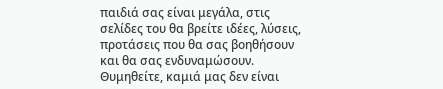παιδιά σας είναι μεγάλα, στις σελίδες του θα βρείτε ιδέες, λύσεις, προτάσεις που θα σας βοηθήσουν και θα σας ενδυναμώσουν. Θυμηθείτε, καμιά μας δεν είναι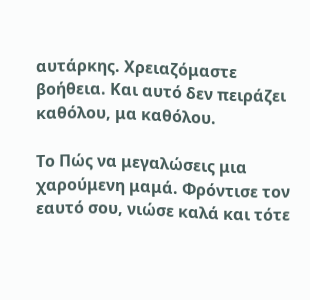αυτάρκης. Χρειαζόμαστε βοήθεια. Και αυτό δεν πειράζει καθόλου, μα καθόλου.

Το Πώς να μεγαλώσεις μια χαρούμενη μαμά. Φρόντισε τον εαυτό σου, νιώσε καλά και τότε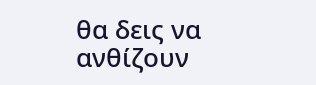θα δεις να ανθίζουν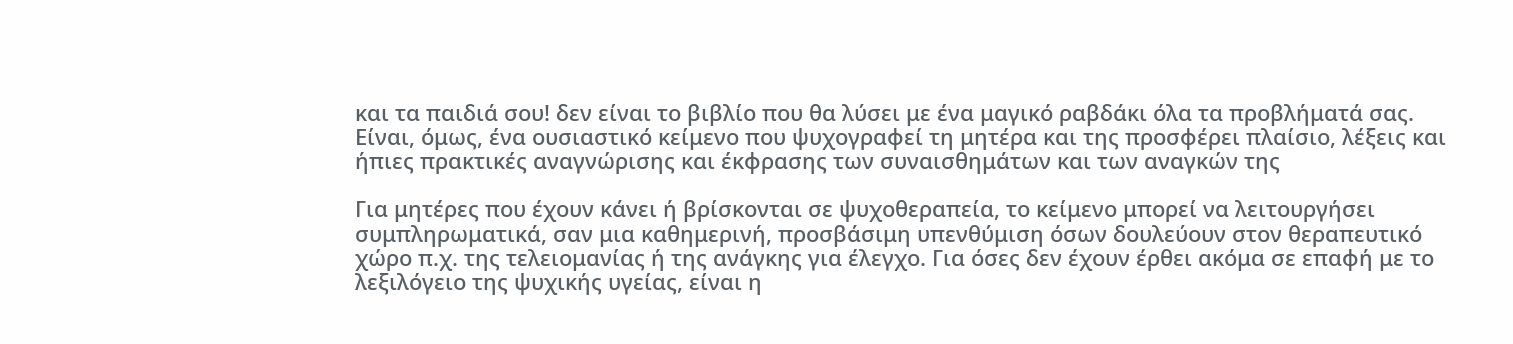και τα παιδιά σου! δεν είναι το βιβλίο που θα λύσει με ένα μαγικό ραβδάκι όλα τα προβλήματά σας. Είναι, όμως, ένα ουσιαστικό κείμενο που ψυχογραφεί τη μητέρα και της προσφέρει πλαίσιο, λέξεις και ήπιες πρακτικές αναγνώρισης και έκφρασης των συναισθημάτων και των αναγκών της

Για μητέρες που έχουν κάνει ή βρίσκονται σε ψυχοθεραπεία, το κείμενο μπορεί να λειτουργήσει συμπληρωματικά, σαν μια καθημερινή, προσβάσιμη υπενθύμιση όσων δουλεύουν στον θεραπευτικό χώρο π.χ. της τελειομανίας ή της ανάγκης για έλεγχο. Για όσες δεν έχουν έρθει ακόμα σε επαφή με το λεξιλόγειο της ψυχικής υγείας, είναι η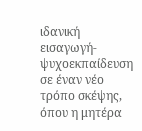ιδανική εισαγωγή-ψυχοεκπαίδευση σε έναν νέο τρόπο σκέψης, όπου η μητέρα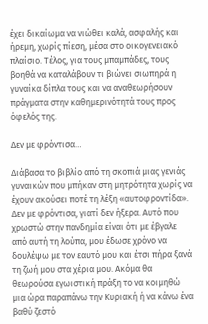έχει δικαίωμα να νιώθει καλά, ασφαλής και ήρεμη, χωρίς πίεση, μέσα στο οικογενειακό πλαίσιο. Τέλος, για τους μπαμπάδες, τους βοηθά να καταλάβουν τι βιώνει σιωπηρά η γυναίκα δίπλα τους και να αναθεωρήσουν πράγματα στην καθημερινότητά τους προς όφελός της.

Δεν με φρόντισα…

Διάβασα το βιβλίο από τη σκοπιά μιας γενιάς γυναικών που μπήκαν στη μητρότητα χωρίς να έχουν ακούσει ποτέ τη λέξη «αυτοφροντίδα». Δεν με φρόντισα, γιατί δεν ήξερα. Αυτό που χρωστώ στην πανδημία είναι ότι με έβγαλε από αυτή τη λούπα, μου έδωσε χρόνο να δουλέψω με τον εαυτό μου και έτσι πήρα ξανά τη ζωή μου στα χέρια μου. Ακόμα θα θεωρούσα εγωιστική πράξη το να κοιμηθώ μια ώρα παραπάνω την Κυριακή ή να κάνω ένα βαθύ ζεστό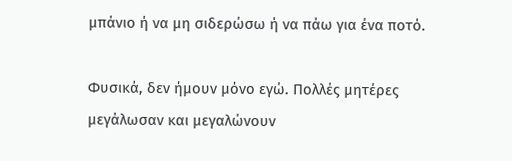μπάνιο ή να μη σιδερώσω ή να πάω για ένα ποτό.

Φυσικά, δεν ήμουν μόνο εγώ. Πολλές μητέρες μεγάλωσαν και μεγαλώνουν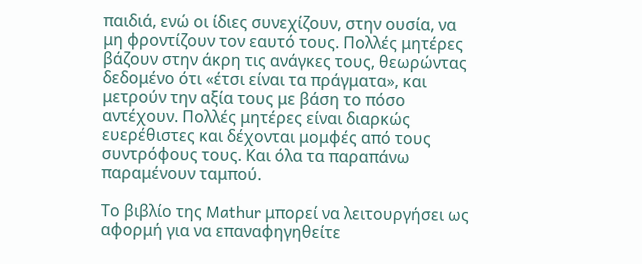παιδιά, ενώ οι ίδιες συνεχίζουν, στην ουσία, να μη φροντίζουν τον εαυτό τους. Πολλές μητέρες βάζουν στην άκρη τις ανάγκες τους, θεωρώντας δεδομένο ότι «έτσι είναι τα πράγματα», και μετρούν την αξία τους με βάση το πόσο αντέχουν. Πολλές μητέρες είναι διαρκώς ευερέθιστες και δέχονται μομφές από τους συντρόφους τους. Και όλα τα παραπάνω παραμένουν ταμπού.

Το βιβλίο της Mathur μπορεί να λειτουργήσει ως αφορμή για να επαναφηγηθείτε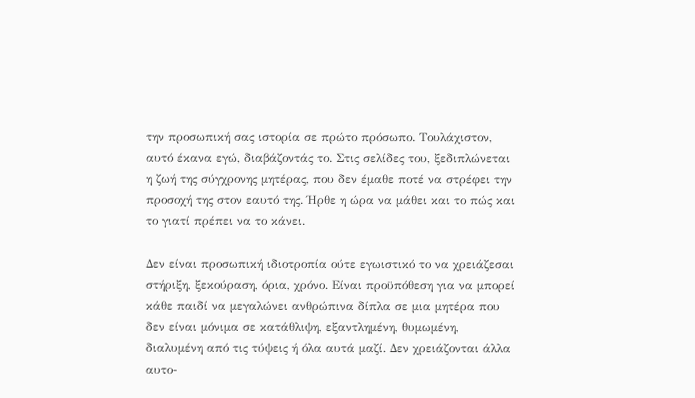την προσωπική σας ιστορία σε πρώτο πρόσωπο. Τουλάχιστον, αυτό έκανα εγώ, διαβάζοντάς το. Στις σελίδες του, ξεδιπλώνεται η ζωή της σύγχρονης μητέρας, που δεν έμαθε ποτέ να στρέφει την προσοχή της στον εαυτό της. Ήρθε η ώρα να μάθει και το πώς και το γιατί πρέπει να το κάνει.

Δεν είναι προσωπική ιδιοτροπία ούτε εγωιστικό το να χρειάζεσαι στήριξη, ξεκούραση, όρια, χρόνο. Είναι προϋπόθεση για να μπορεί κάθε παιδί να μεγαλώνει ανθρώπινα δίπλα σε μια μητέρα που δεν είναι μόνιμα σε κατάθλιψη, εξαντλημένη, θυμωμένη, διαλυμένη από τις τύψεις ή όλα αυτά μαζί. Δεν χρειάζονται άλλα αυτο-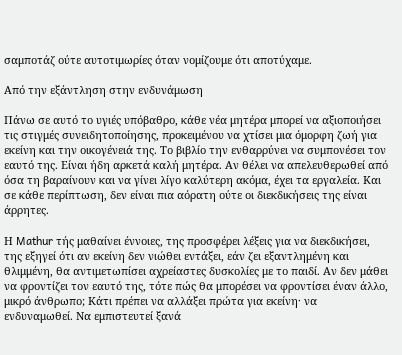σαμποτάζ ούτε αυτοτιμωρίες όταν νομίζουμε ότι αποτύχαμε.

Από την εξάντληση στην ενδυνάμωση

Πάνω σε αυτό το υγιές υπόβαθρο, κάθε νέα μητέρα μπορεί να αξιοποιήσει τις στιγμές συνειδητοποίησης, προκειμένου να χτίσει μια όμορφη ζωή για εκείνη και την οικογένειά της. Το βιβλίο την ενθαρρύνει να συμπονέσει τον εαυτό της. Είναι ήδη αρκετά καλή μητέρα. Αν θέλει να απελευθερωθεί από όσα τη βαραίνουν και να γίνει λίγο καλύτερη ακόμα, έχει τα εργαλεία. Και σε κάθε περίπτωση, δεν είναι πια αόρατη ούτε οι διεκδικήσεις της είναι άρρητες.

Η Mathur τής μαθαίνει έννοιες, της προσφέρει λέξεις για να διεκδικήσει, της εξηγεί ότι αν εκείνη δεν νιώθει εντάξει, εάν ζει εξαντλημένη και θλιμμένη, θα αντιμετωπίσει αχρείαστες δυσκολίες με το παιδί. Αν δεν μάθει να φροντίζει τον εαυτό της, τότε πώς θα μπορέσει να φροντίσει έναν άλλο, μικρό άνθρωπο; Κάτι πρέπει να αλλάξει πρώτα για εκείνη· να ενδυναμωθεί. Να εμπιστευτεί ξανά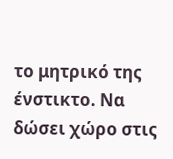το μητρικό της ένστικτο. Να δώσει χώρο στις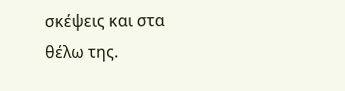σκέψεις και στα θέλω της.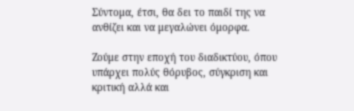Σύντομα, έτσι, θα δει το παιδί της να ανθίζει και να μεγαλώνει όμορφα.

Ζούμε στην εποχή του διαδικτύου, όπου υπάρχει πολύς θόρυβος, σύγκριση και κριτική αλλά και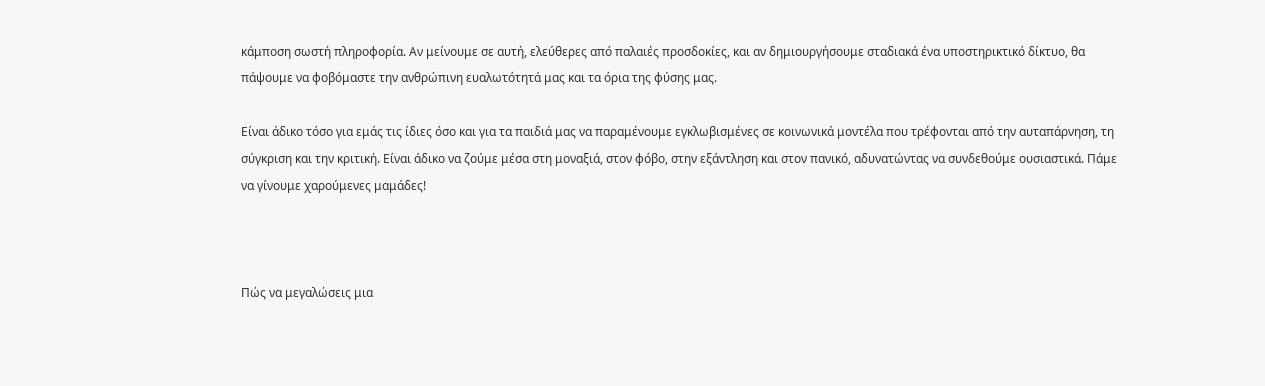κάμποση σωστή πληροφορία. Αν μείνουμε σε αυτή, ελεύθερες από παλαιές προσδοκίες, και αν δημιουργήσουμε σταδιακά ένα υποστηρικτικό δίκτυο, θα πάψουμε να φοβόμαστε την ανθρώπινη ευαλωτότητά μας και τα όρια της φύσης μας.

Είναι άδικο τόσο για εμάς τις ίδιες όσο και για τα παιδιά μας να παραμένουμε εγκλωβισμένες σε κοινωνικά μοντέλα που τρέφονται από την αυταπάρνηση, τη σύγκριση και την κριτική. Είναι άδικο να ζούμε μέσα στη μοναξιά, στον φόβο, στην εξάντληση και στον πανικό, αδυνατώντας να συνδεθούμε ουσιαστικά. Πάμε να γίνουμε χαρούμενες μαμάδες!



Πώς να μεγαλώσεις μια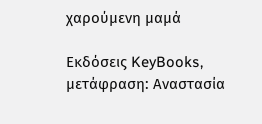χαρούμενη μαμά

Εκδόσεις KeyBooks, μετάφραση: Αναστασία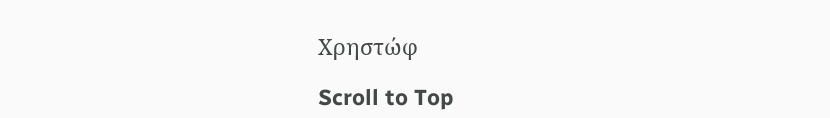Χρηστώφ

Scroll to Top